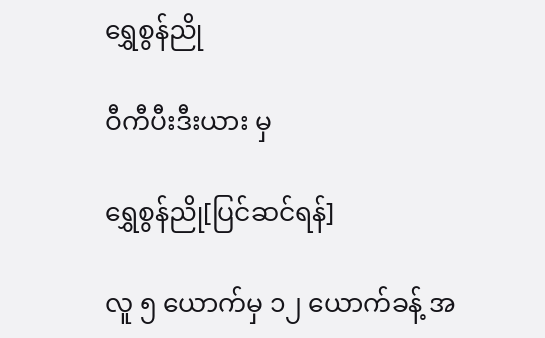ရွှေစွန်ညို

ဝီကီပီးဒီးယား မှ

ရွှေစွန်ညို[ပြင်ဆင်ရန်]

လူ ၅ ယောက်မှ ၁၂ ယောက်ခန့် အ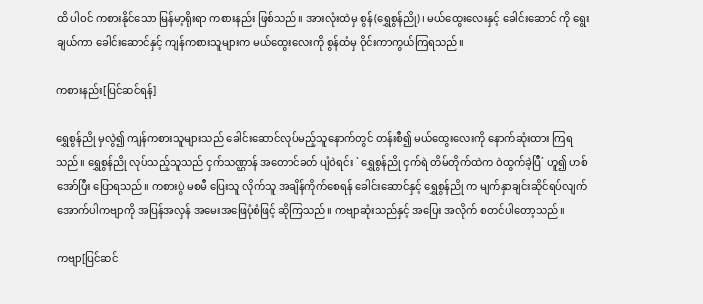ထိ ပါဝင် ကစားနိုင်သော မြန်မာ့ရိုးရာ ကစားနည်း ဖြစ်သည်။ အားလုံးထဲမှ စွန်(ရွှေစွန်ညို)၊ မယ်ထွေးလေးနှင့် ခေါင်းဆောင် ကို ရွေးချယ်ကာ ခေါင်းဆောင်နှင့် ကျန်ကစားသူများက မယ်ထွေးလေးကို စွန်ထံမှ ဝိုင်းကာကွယ်ကြရသည်။

ကစားနည်း[ပြင်ဆင်ရန်]

ရွှေစွန်ညို မှလွဲ၍ ကျန်ကစားသူများသည် ခေါင်းဆောင်လုပ်မည့်သူနောက်တွင် တန်းစီ၍ မယ်ထွေးလေးကို နောက်ဆုံးထား ကြရသည်။ ရွှေစွန်ညို လုပ်သည့်သူသည် ငှက်သဏ္ဌာန် အတောင်ခတ် ပျံဝဲရင်း ` ရွှေစွန်ညို ငှက်ရဲ တိမ်တိုက်ထဲက ဝဲထွက်ခဲ့ပြီ´ ဟူ၍ ဟစ်အော်ပြီး ပြောရသည်။ ကစားပွဲ မစမီ ပြေးသူ လိုက်သူ အချိန်ကိုက်စေရန် ခေါင်းဆောင်နှင့် ရွှေစွန်ညို က မျက်နှာချင်းဆိုင်ရပ်လျက် အောက်ပါကဗျာကို အပြန်အလှန် အမေးအဖြေပုံစံဖြင့် ဆိုကြသည်။ ကဗျာဆုံးသည်နှင့် အပြေး အလိုက် စတင်ပါတော့သည်။

ကဗျာ[ပြင်ဆင်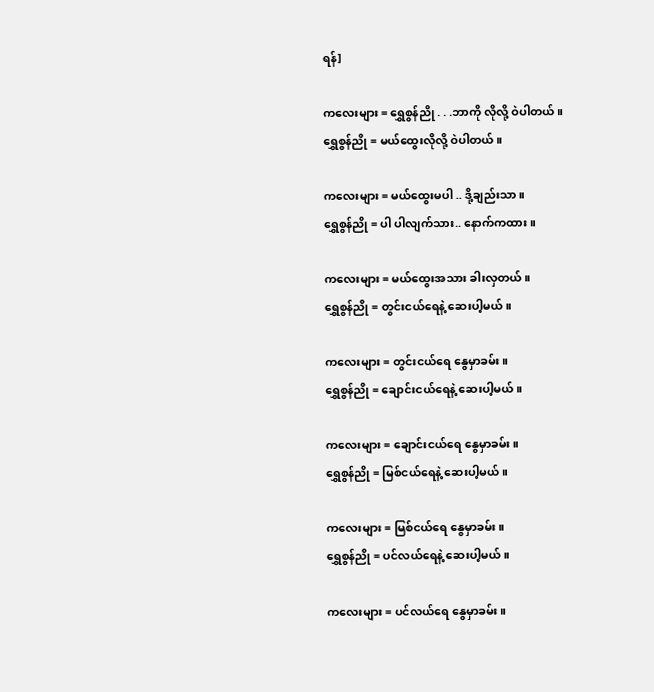ရန်]

ကလေးများ = ရွှေစွန်ညို . . .ဘာကို လိုလို့ ဝဲပါတယ်။
ရွှေစွန်ညို = မယ်ထွေးလိုလို့ ဝဲပါတယ်။

ကလေးများ = မယ်ထွေးမပါ .. ဒို့ချည်းသာ။
ရွှေစွန်ညို = ပါ ပါလျက်သား.. နောက်ကထား။

ကလေးများ = မယ်ထွေးအသား ခါးလှတယ်။
ရွှေစွန်ညို = တွင်းငယ်ရေနဲ့ ဆေးပါ့မယ်။

ကလေးများ = တွင်းငယ်ရေ နွေမှာခမ်း။
ရွှေစွန်ညို = ချောင်းငယ်ရေနဲ့ ဆေးပါ့မယ်။

ကလေးများ = ချောင်းငယ်ရေ နွေမှာခမ်း။
ရွှေစွန်ညို = မြစ်ငယ်ရေနဲ့ ဆေးပါ့မယ်။

ကလေးများ = မြစ်ငယ်ရေ နွေမှာခမ်း။
ရွှေစွန်ညို = ပင်လယ်ရေနဲ့ ဆေးပါ့မယ်။

ကလေးများ = ပင်လယ်ရေ နွေမှာခမ်း။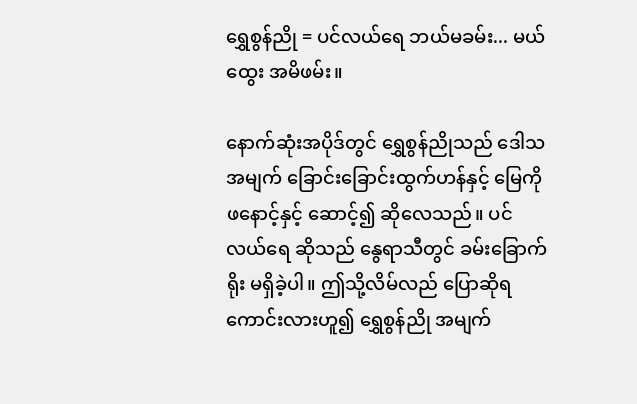ရွှေစွန်ညို = ပင်လယ်ရေ ဘယ်မခမ်း... မယ်ထွေး အမိဖမ်း။

နောက်ဆုံးအပိုဒ်တွင် ရွှေစွန်ညိုသည် ဒေါသအမျက် ခြောင်းခြောင်းထွက်ဟန်နှင့် မြေကို ဖနောင့်နှင့် ဆောင့်၍ ဆိုလေသည်။ ပင်လယ်ရေ ဆိုသည် နွေရာသီတွင် ခမ်းခြောက်ရိုး မရှိခဲ့ပါ။ ဤသို့လိမ်လည် ပြောဆိုရကောင်းလားဟူ၍ ရွှေစွန်ညို အမျက်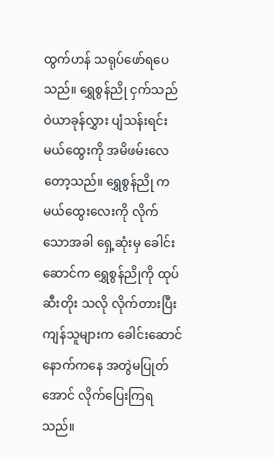ထွက်ဟန် သရုပ်ဖော်ရပေသည်။ ရွှေစွန်ညို ငှက်သည် ဝဲယာခုန်လွှား ပျံသန်းရင်း မယ်ထွေးကို အမိဖမ်းလေတော့သည်။ ရွှေစွန်ညို က မယ်ထွေးလေးကို လိုက်သောအခါ ရှေ့ဆုံးမှ ခေါင်းဆောင်က ရွှေစွန်ညိုကို ထုပ်ဆီးတိုး သလို လိုက်တားပြီး ကျန်သူများက ခေါင်းဆောင်နောက်ကနေ အတွဲမပြုတ်အောင် လိုက်ပြေးကြရသည်။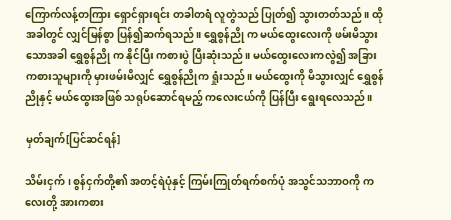ကြောက်လန့်တကြား ရှောင်ရှားရင်း တခါတရံ လူတွဲသည် ပြုတ်၍ သွားတတ်သည်။ ထိုအခါတွင် လျှင်မြန်စွာ ပြန်၍ဆက်ရသည်။ ရွှေစွန်ညို က မယ်ထွေးလေးကို ဖမ်းမိသွားသောအခါ ရွှေစွန်ညို က နိုင်ပြီး ကစားပွဲ ပြီးဆုံးသည်။ မယ်ထွေးလေးကလွဲ၍ အခြားကစားသူများကို မှားဖမ်းမိလျှင် ရွှေစွန်ညိုက ရှုံးသည်။ မယ်ထွေးကို မိသွားလျှင် ရွှေစွန်ညိုနှင့် မယ်ထွေးအဖြစ် သရုပ်ဆောင်ရမည့် ကလေးငယ်ကို ပြန်ပြီး ရွေးရလေသည်။

မှတ်ချက်[ပြင်ဆင်ရန်]

သိမ်းငှက်၊ စွန်ငှက်တို့၏ အတင့်ရဲပုံနှင့် ကြမ်းကြုတ်ရက်စက်ပုံ အသွင်သဘာဝကို ကလေးတို့ အားကစား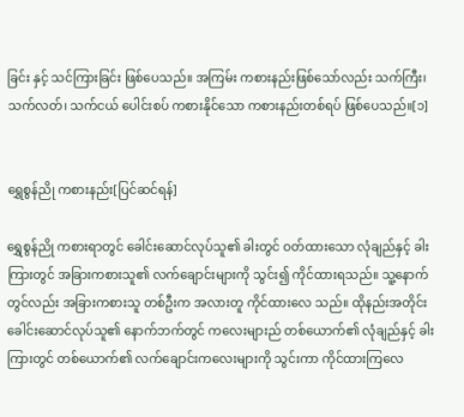ခြင်း နှင့် သင်ကြားခြင်း ဖြစ်ပေသည်။ အကြမ်း ကစားနည်းဖြစ်သော်လည်း သက်ကြီး၊ သက်လတ်၊ သက်ငယ် ပေါင်းစပ် ကစားနိုင်သော ကစားနည်းတစ်ရပ် ဖြစ်ပေသည်။[၁]


ရွှေစွန်ညို ကစားနည်း[ပြင်ဆင်ရန်]

ရွှေစွန်ညို ကစားရာတွင် ခေါင်းဆောင်လုပ်သူ၏ ခါးတွင် ဝတ်ထားသော လုံချည်နှင့် ခါးကြားတွင် အခြားကစားသူ၏ လက်ချောင်းများကို သွင်း၍ ကိုင်ထားရသည်။ သူ့နောက်တွင်လည်း အခြားကစားသူ တစ်ဦးက အလားတူ ကိုင်ထားလေ သည်။ ထိုနည်းအတိုင်း ခေါင်းဆောင်လုပ်သူ၏ နောက်ဘက်တွင် ကလေးများည် တစ်ယောက်၏ လုံချည်နှင့် ခါးကြားတွင် တစ်ယောက်၏ လက်ချောင်းကလေးများကို သွင်းကာ ကိုင်ထားကြလေ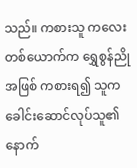သည်။ ကစားသူ ကလေးတစ်ယောက်က ရွှေစွန်ညိုအဖြစ် ကစားရ၍ သူက ခေါင်းဆောင်လုပ်သူ၏ နောက်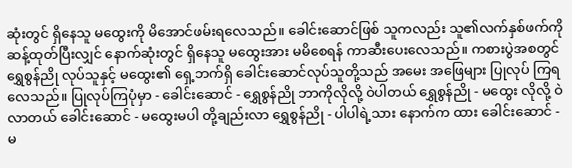ဆုံးတွင် ရှိနေသူ မထွေးကို မိအောင်ဖမ်းရလေသည်။ ခေါင်းဆောင်ဖြစ် သူကလည်း သူ၏လက်နှစ်ဖက်ကို ဆန့်ထုတ်ပြီးလျှင် နောက်ဆုံးတွင် ရှိနေသူ မထွေးအား မမိစေရန် ကာဆီးပေးလေသည်။ ကစားပွဲအစတွင် ရွှေစွန်ညို လုပ်သူနှင့် မထွေး၏ ရှေ့ဘက်ရှိ ခေါင်းဆောင်လုပ်သူတို့သည် အမေး အဖြေများ ပြုလုပ် ကြရလေသည်။ ပြုလုပ်ကြပုံမှာ - ခေါင်းဆောင် - ရွှေစွန်ညို ဘာကိုလိုလို့ ဝဲပါတယ် ရွှေစွန်ညို - မထွေး လိုလို့ ဝဲလာတယ် ခေါင်းဆောင် - မထွေးမပါ တို့ချည်းလာ ရွှေစွန်ညို - ပါပါရဲ့သား နောက်က ထား ခေါင်းဆောင် - မ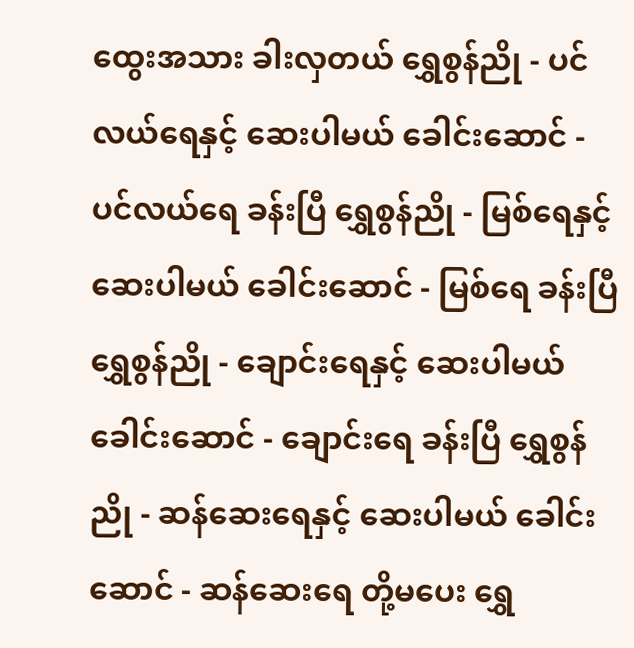ထွေးအသား ခါးလှတယ် ရွှေစွန်ညို - ပင်လယ်ရေနှင့် ဆေးပါမယ် ခေါင်းဆောင် - ပင်လယ်ရေ ခန်းပြီ ရွှေစွန်ညို - မြစ်ရေနှင့် ဆေးပါမယ် ခေါင်းဆောင် - မြစ်ရေ ခန်းပြီ ရွှေစွန်ညို - ချောင်းရေနှင့် ဆေးပါမယ် ခေါင်းဆောင် - ချောင်းရေ ခန်းပြီ ရွှေစွန်ညို - ဆန်ဆေးရေနှင့် ဆေးပါမယ် ခေါင်းဆောင် - ဆန်ဆေးရေ တို့မပေး ရွှေ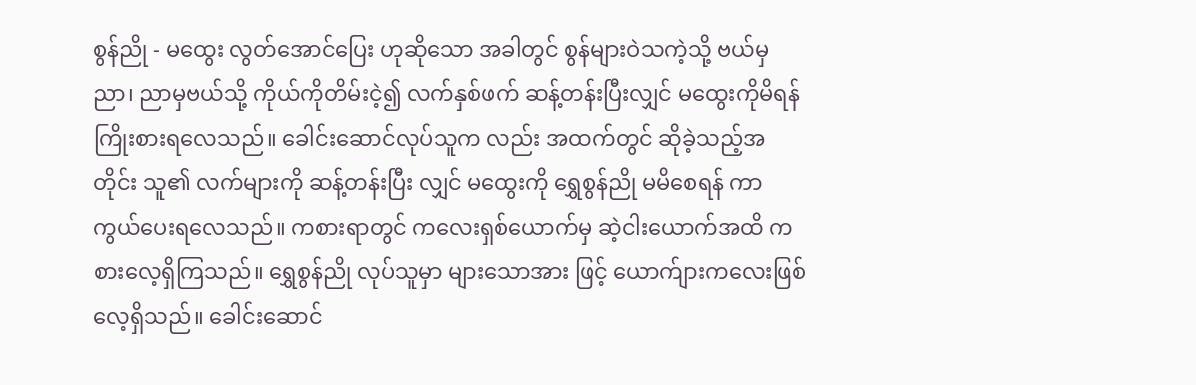စွန်ညို - မထွေး လွတ်အောင်ပြေး ဟုဆိုသော အခါတွင် စွန်များဝဲသကဲ့သို့ ဗယ်မှညာ၊ ညာမှဗယ်သို့ ကိုယ်ကိုတိမ်းငဲ့၍ လက်နှစ်ဖက် ဆန့်တန်းပြီးလျှင် မထွေးကိုမိရန် ကြိုးစားရလေသည်။ ခေါင်းဆောင်လုပ်သူက လည်း အထက်တွင် ဆိုခဲ့သည့်အတိုင်း သူ၏ လက်များကို ဆန့်တန်းပြီး လျှင် မထွေးကို ရွှေစွန်ညို မမိစေရန် ကာကွယ်ပေးရလေသည်။ ကစားရာတွင် ကလေးရှစ်ယောက်မှ ဆဲ့ငါးယောက်အထိ ကစားလေ့ရှိကြသည်။ ရွှေစွန်ညို လုပ်သူမှာ များသောအား ဖြင့် ယောက်ျားကလေးဖြစ်လေ့ရှိသည်။ ခေါင်းဆောင်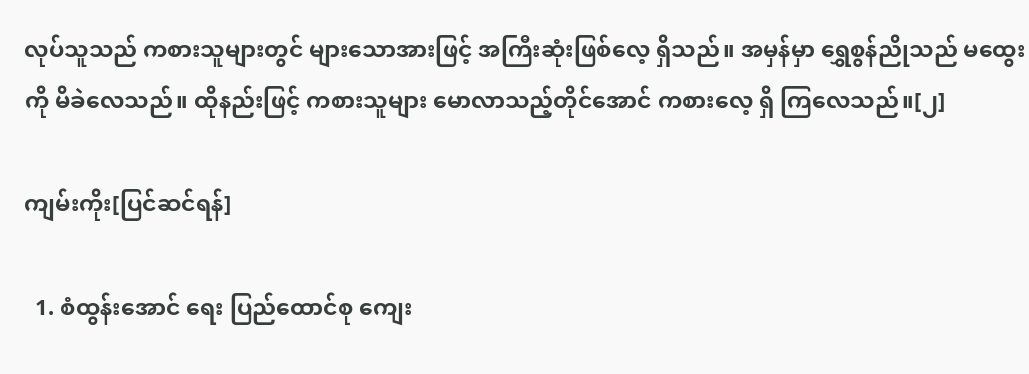လုပ်သူသည် ကစားသူများတွင် များသောအားဖြင့် အကြီးဆုံးဖြစ်လေ့ ရှိသည်။ အမှန်မှာ ရွှေစွန်ညိုသည် မထွေးကို မိခဲလေသည်။ ထိုနည်းဖြင့် ကစားသူများ မောလာသည့်တိုင်အောင် ကစားလေ့ ရှိ ကြလေသည်။[၂]

ကျမ်းကိုး[ပြင်ဆင်ရန်]

  1. စံထွန်းအောင် ရေး ပြည်ထောင်စု ကျေး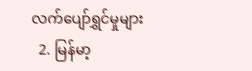လက်ပျော်ရွှင်မှုများ
  2. မြန်မာ့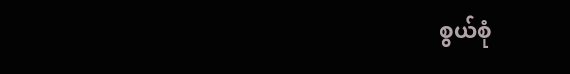စွယ်စုံ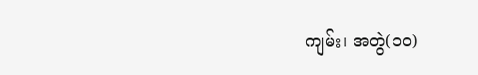ကျမ်း၊ အတွဲ(၁၀)